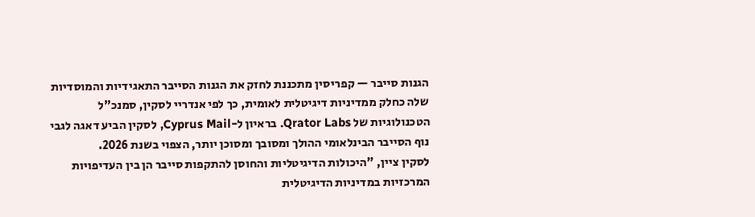הגנות סייבר — קפריסין מתכננת לחזק את הגנות הסייבר התאגידיות והמוסדיות שלה כחלק ממדיניות דיגיטלית לאומית, כך לפי אנדריי לסקין, סמנכ"ל הטכנולוגיות של Qrator Labs. בראיון ל-Cyprus Mail, לסקין הביע דאגה לגבי נוף הסייבר הבינלאומי ההולך ומסובך ומסוכן יותר, הצפוי בשנת 2026.
לסקין ציין, "היכולות הדיגיטליות והחוסן להתקפות סייבר הן בין העדיפויות המרכזיות במדיניות הדיגיטלית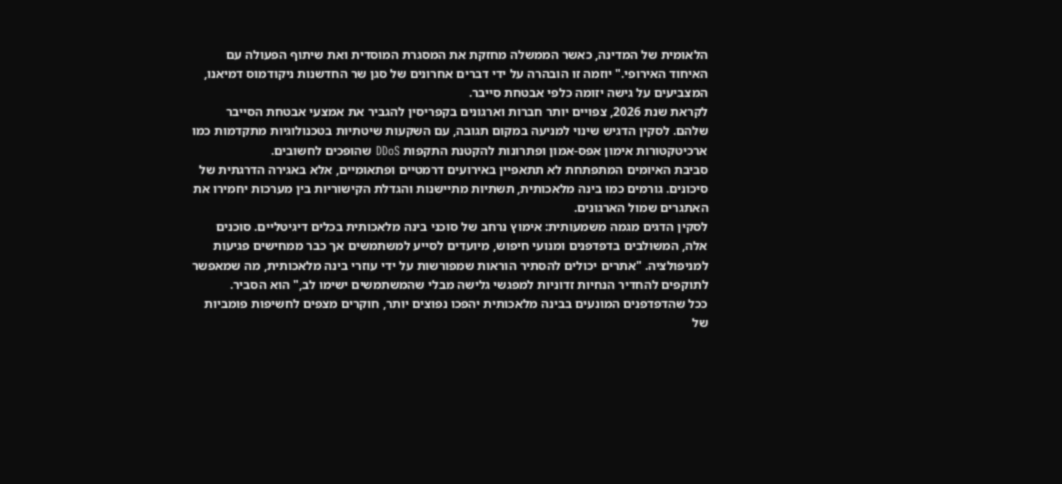הלאומית של המדינה, כאשר הממשלה מחזקת את המסגרת המוסדית ואת שיתוף הפעולה עם האיחוד האירופי." יוזמה זו הובהרה על ידי דברים אחרונים של סגן שר החדשנות ניקודמוס דמיאנו, המצביעים על גישה יזומה כלפי אבטחת סייבר.
לקראת שנת 2026, צפויים יותר חברות וארגונים בקפריסין להגביר את אמצעי אבטחת הסייבר שלהם. לסקין הדגיש שינוי למניעה במקום תגובה, עם השקעות שיטתיות בטכנולוגיות מתקדמות כמו ארכיטקטורות אימון אפס-אמון ופתרונות להקטנת התקפות DDoS שהופכים לחשובים.
סביבת האיומים המתפתחת לא תתאפיין באירועים דרמטיים ופתאומיים, אלא באגירה הדרגתית של סיכונים. גורמים כמו בינה מלאכותית, תשתיות מתיישנות והגדלת הקישוריות בין מערכות יחמירו את האתגרים שמול הארגונים.
לסקין הדגים מגמה משמעותית: אימוץ נרחב של סוכני בינה מלאכותית בכלים דיגיטליים. סוכנים אלה, המשולבים בדפדפנים ומנועי חיפוש, מיועדים לסייע למשתמשים אך כבר ממחישים פגיעות למניפולציה. "אתרים יכולים להסתיר הוראות שמפורשות על ידי עוזרי בינה מלאכותית, מה שמאפשר לתוקפים להחדיר הנחיות זדוניות למפגשי גלישה מבלי שהמשתמשים ישימו לב," הוא הסביר.
ככל שהדפדפנים המונעים בבינה מלאכותית יהפכו נפוצים יותר, חוקרים מצפים לחשיפות פומביות של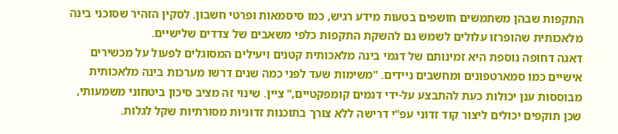התקפות שבהן משתמשים חושפים בטעות מידע רגיש, כמו סיסמאות ופרטי חשבון. לסקין הזהיר שסוכני בינה מלאכותית שהופרזו עלולים לשמש גם להשקת התקפות כלפי משאבים של צדדים שלישיים.
דאגה דחופה נוספת היא זמינותם של דגמי בינה מלאכותית קטנים ויעילים המסוגלים לפעול על מכשירים אישיים כמו סמארטפונים ומחשבים ניידים. "משימות שעד לפני כמה שנים דרשו מערכות בינה מלאכותית מבוססות ענן יכולות כעת להתבצע על-ידי דגמים קומפקטיים," ציין. שינוי זה מציב סיכון ביטחוני משמעותי, שכן תוקפים יכולים ליצור קוד זדוני עפ"י דרישה ללא צורך בתוכנות זדוניות מסורתיות שקל לגלות.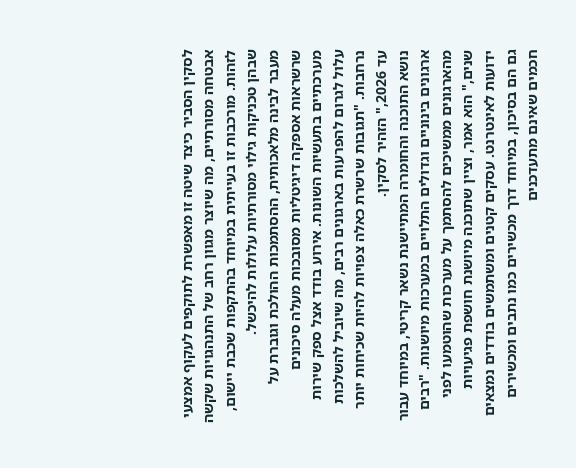לסקין הסביר כיצד שיטה זו מאפשרת לתוקפים לעקוף אמצעי אבטחה מסורתיים, מה שיוצר מגוון רחב של התנהגויות שקשה לזהות. מורכבות זו בעייתית במיוחד בהתקפות שכבת יישום, שבהן טכניקות גילוי מסורתיות עלולות להיכשל.
מעבר לבינה מלאכותית, ההסתמכות ההולכת וגוברת על שרשראות אספקה דיגיטליות מסובכות מעלה סיכונים מערכתיים בתעשיות השונות. אירוע בודד אצל ספק שירות עלול לגרום להפרעות בארגונים רבים, מה שיוביל להשלכות נרחבות. "תגובות שרשרת כאלה צפויות להיות שכיחות יותר עד 2026," הזהיר לסקין.
נושא התוכנה והחומרה המתיישנת נשאר קריטי, במיוחד עבור ארגונים בינוניים וגדולים התלויים במערכות מיושנות. "רבים מהארגונים ממשיכים להסתמך על מערכות שהוטמעו לפני שנים," הוא אמר, וציין שתוכנה מיושנת חושפת פגיעויות ידועות לאינטרנט. עסקים קטנים ומשתמשים בודדים נמצאים גם הם בסיכון, במיוחד דרך מכשירים כמו נתבים ומכשירים חכמים שאינם מתעדכנים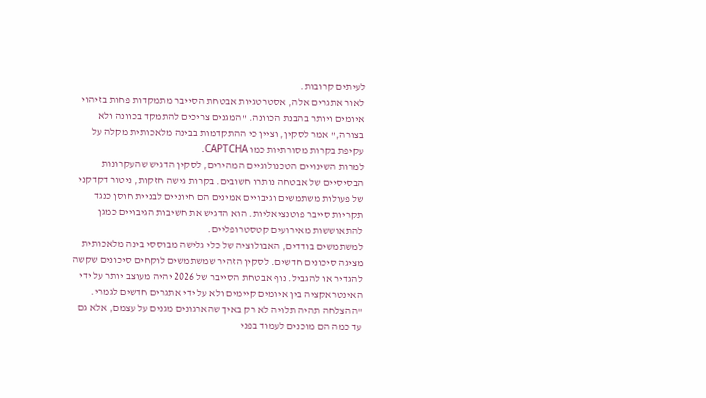לעיתים קרובות.
לאור אתגרים אלה, אסטרטגיות אבטחת הסייבר מתמקדות פחות בזיהוי איומים ויותר בהבנת הכוונה. "המגנים צריכים להתמקד בכוונה ולא בצורה," אמר לסקין, וציין כי ההתקדמות בבינה מלאכותית מקלה על עקיפת בקרות מסורתיות כמו CAPTCHA.
למרות השינויים הטכנולוגיים המהירים, לסקין הדגיש שהעקרונות הבסיסיים של אבטחה נותרו חשובים. בקרות גישה חזקות, ניטור דקדקני של פעולות משתמשים וגיבויים אמינים הם חיוניים לבניית חוסן כנגד תקריות סייבר פוטנציאליות. הוא הדגיש את חשיבות הגיבויים כמגן להתאוששות מאירועים קטסטרופליים.
למשתמשים בודדים, האבולוציה של כלי גלישה מבוססי בינה מלאכותית מציגה סיכונים חדשים. לסקין הזהיר שמשתמשים לוקחים סיכונים שקשה להגדיר או להגביל. נוף אבטחת הסייבר של 2026 יהיה מעוצב יותר על ידי האינטראקציה בין איומים קיימים ולא על ידי אתגרים חדשים לגמרי. "ההצלחה תהיה תלויה לא רק באיך שהארגונים מגנים על עצמם, אלא גם עד כמה הם מוכנים לעמוד בפני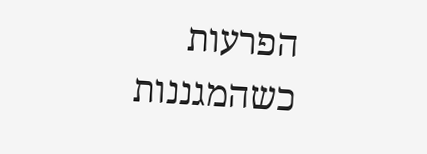הפרעות כשהמגננות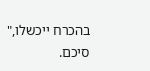בהכרח ייכשלו," סיכם.